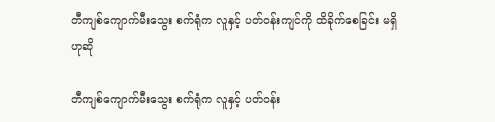တီကျစ်ကျောက်မီးသွေး စက်ရုံက လူနှင့် ပတ်ဝန်းကျင်ကို ထိခိုက်စေခြင်း မရှိဟုဆို

တီကျစ်ကျောက်မီးသွေး စက်ရုံက လူနှင့် ပတ်ဝန်း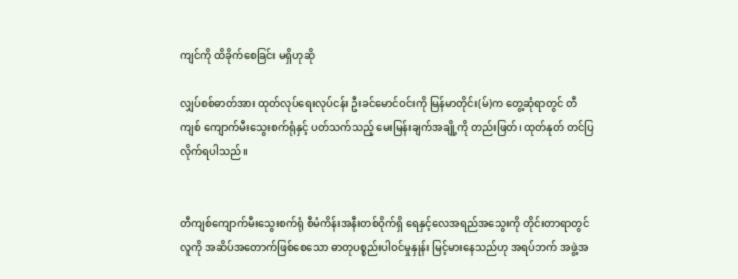ကျင်ကို ထိခိုက်စေခြင်း မရှိဟုဆို

လျှပ်စစ်ဓာတ်အား ထုတ်လုပ်ရေးလုပ်ငန်း ဦးခင်မောင်ဝင်းကို မြန်မာတိုင်း(မ်)က တွေ့ဆုံရာတွင် တီကျစ် ကျောက်မီးသွေးစက်ရုံနှင့် ပတ်သက်သည့် မေးမြန်းချက်အချို့ကို တည်းဖြတ်၊ ထုတ်နုတ် တင်ပြလိုက်ရပါသည်။


တီကျစ်ကျောက်မီးသွေးစက်ရုံ စီမံကိန်းအနီးတစ်ဝိုက်ရှိ ရေနှင့်လေအရည်အသွေးကို တိုင်းတာရာတွင် လူကို အဆိပ်အတောက်ဖြစ်စေသော ဓာတုပစ္စည်းပါဝင်မှုနှုန်း မြင့်မားနေသည်ဟု အရပ်ဘက် အဖွဲ့အ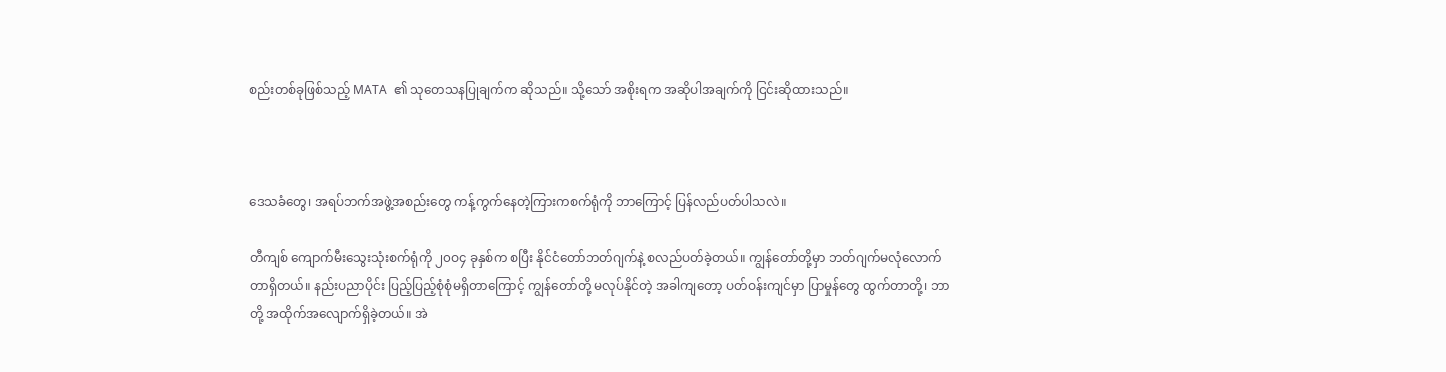စည်းတစ်ခုဖြစ်သည့် MATA  ၏ သုတေသနပြုချက်က ဆိုသည်။ သို့သော် အစိုးရက အဆိုပါအချက်ကို ငြင်းဆိုထားသည်။



ဒေသခံတွေ၊ အရပ်ဘက်အဖွဲ့အစည်းတွေ ကန့်ကွက်နေတဲ့ကြားကစက်ရုံကို ဘာကြောင့် ပြန်လည်ပတ်ပါသလဲ။

တီကျစ် ကျောက်မီးသွေးသုံးစက်ရုံကို ၂၀ဝ၄ ခုနှစ်က စပြီး နိုင်ငံတော်ဘတ်ဂျက်နဲ့ စလည်ပတ်ခဲ့တယ်။ ကျွန်တော်တို့မှာ ဘတ်ဂျက်မလုံလောက်တာရှိတယ်။ နည်းပညာပိုင်း ပြည့်ပြည့်စုံစုံမရှိတာကြောင့် ကျွန်တော်တို့ မလုပ်နိုင်တဲ့ အခါကျတော့ ပတ်ဝန်းကျင်မှာ ပြာမှုန်တွေ ထွက်တာတို့၊ ဘာတို့ အထိုက်အလျောက်ရှိခဲ့တယ်။ အဲ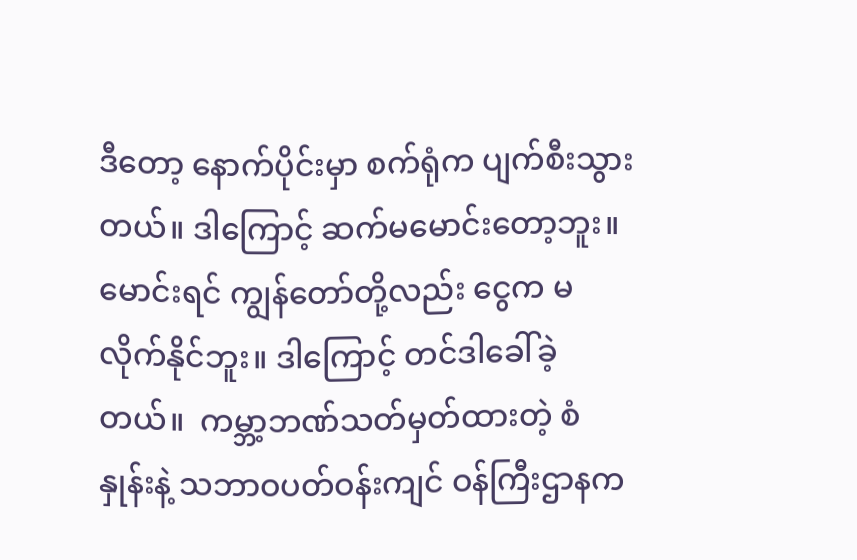ဒီတော့ နောက်ပိုင်းမှာ စက်ရုံက ပျက်စီးသွားတယ်။ ဒါကြောင့် ဆက်မမောင်းတော့ဘူး။ မောင်းရင် ကျွန်တော်တို့လည်း ငွေက မလိုက်နိုင်ဘူး။ ဒါကြောင့် တင်ဒါခေါ်ခဲ့တယ်။  ကမ္ဘာ့ဘဏ်သတ်မှတ်ထားတဲ့ စံနှုန်းနဲ့ သဘာဝပတ်ဝန်းကျင် ဝန်ကြီးဌာနက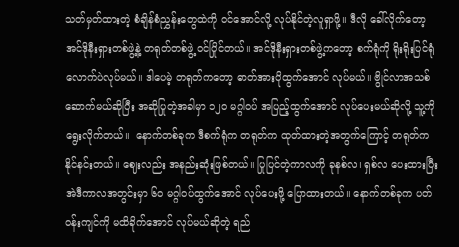သတ်မှတ်ထားတဲ့ စံချိန်စံညွှန်းတွေထဲကို ဝင်အောင်လို့ လုပ်နိုင်တဲ့လူရှာဖို့။ ဒီလို ခေါ်လိုက်တော့ အင်ဒိုနီးရှားတစ်ဖွဲ့နဲ့ တရုတ်တစ်ဖွဲ့ ဝင်ပြိုင်တယ်။ အင်ဒိုနီးရှားတစ်ဖွဲ့ကတော့ စက်ရုံကို ရိုးရိုးပြင်ရုံလောက်ပဲလုပ်မယ်။ ဒါပေမဲ့ တရုတ်ကတော့ ဓာတ်အားပိုထွက်အောင် လုပ်မယ်။ ဗွိုင်လာအသစ် ဆောက်မယ်ဆိုပြီး အဆိုပြုတဲ့အခါမှာ ၁၂၀ မဂ္ဂါဝပ် အပြည့်ထွက်အောင် လုပ်ပေးမယ်ဆိုလို့ သူ့ကို ရွေးလိုက်တယ်။  နောက်တစ်ခုက ဒီစက်ရုံက တရုတ်က ထုတ်ထားတဲ့အတွက်ကြောင့် တရုတ်က နိုင်နင်းတယ်။ ဈေးလည်း အနည်းဆုံးဖြစ်တယ်။ ပြုပြင်တဲ့ကာလကို ခုနစ်လ၊ ရှစ်လ ပေးထားပြီး အဲဒီကာလအတွင်းမှာ ၆၀ မဂ္ဂါဝပ်ထွက်အောင် လုပ်ပေးဖို့ ပြောထားတယ်။ နောက်တစ်ခုက ပတ်ဝန်းကျင်ကို မထိခိုက်အောင် လုပ်မယ်ဆိုတဲ့ ရည်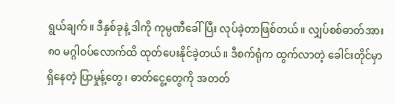ရွယ်ချက်။ ဒီနှစ်ခုနဲ့ ဒါကို ကုမ္ပဏီခေါ်ပြီး လုပ်ခဲ့တာဖြစ်တယ်။ လျှပ်စစ်ဓာတ်အား ၈၀ မဂ္ဂါဝပ်လောက်ထိ ထုတ်ပေးနိုင်ခဲ့တယ်။ ဒီစက်ရုံက ထွက်လာတဲ့ ခေါင်းတိုင်မှာ ရှိနေတဲ့ ပြာမှုန့်တွေ၊ ဓာတ်ငွေ့တွေကို အတတ်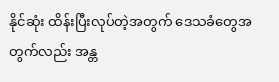နိုင်ဆုံး ထိန်းပြီးလုပ်တဲ့အတွက် ဒေသခံတွေအတွက်လည်း အန္တ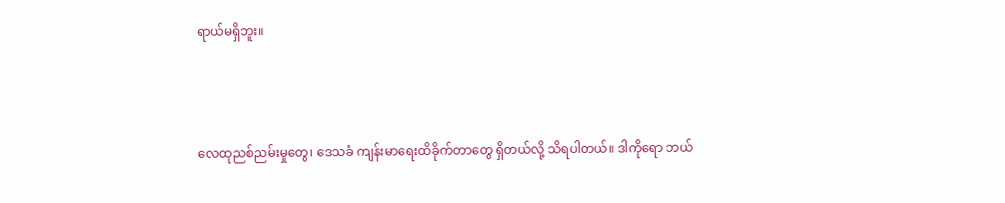ရာယ်မရှိဘူး။



လေထုညစ်ညမ်းမှုတွေ၊ ဒေသခံ ကျန်းမာရေးထိခိုက်တာတွေ ရှိတယ်လို့ သိရပါတယ်။ ဒါကိုရော ဘယ်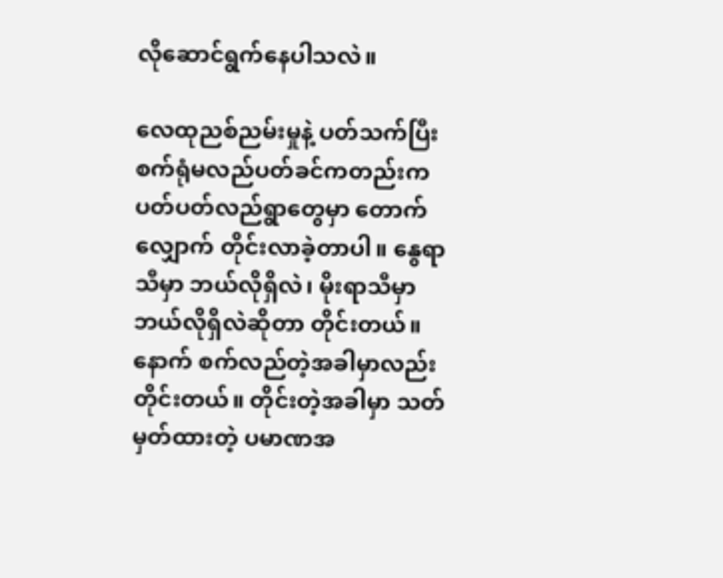လိုဆောင်ရွက်နေပါသလဲ။

လေထုညစ်ညမ်းမှုနဲ့ ပတ်သက်ပြီး စက်ရုံမလည်ပတ်ခင်ကတည်းက ပတ်ပတ်လည်ရွာတွေမှာ တောက်လျှောက် တိုင်းလာခဲ့တာပါ။ နွေရာသီမှာ ဘယ်လိုရှိလဲ၊ မိုးရာသီမှာ ဘယ်လိုရှိလဲဆိုတာ တိုင်းတယ်။ နောက် စက်လည်တဲ့အခါမှာလည်း တိုင်းတယ်။ တိုင်းတဲ့အခါမှာ သတ်မှတ်ထားတဲ့ ပမာဏအ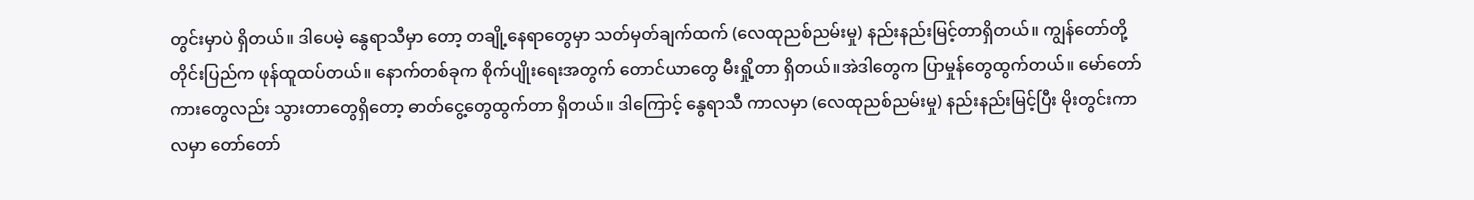တွင်းမှာပဲ ရှိတယ်။ ဒါပေမဲ့ နွေရာသီမှာ တော့ တချို့နေရာတွေမှာ သတ်မှတ်ချက်ထက် (လေထုညစ်ညမ်းမှု) နည်းနည်းမြင့်တာရှိတယ်။ ကျွန်တော်တို့ တိုင်းပြည်က ဖုန်ထူထပ်တယ်။ နောက်တစ်ခုက စိုက်ပျိုးရေးအတွက် တောင်ယာတွေ မီးရှို့တာ ရှိတယ်။အဲဒါတွေက ပြာမှုန်တွေထွက်တယ်။ မော်တော်ကားတွေလည်း သွားတာတွေရှိတော့ ဓာတ်ငွေ့တွေထွက်တာ ရှိတယ်။ ဒါကြောင့် နွေရာသီ ကာလမှာ (လေထုညစ်ညမ်းမှု) နည်းနည်းမြင့်ပြီး မိုးတွင်းကာလမှာ တော်တော်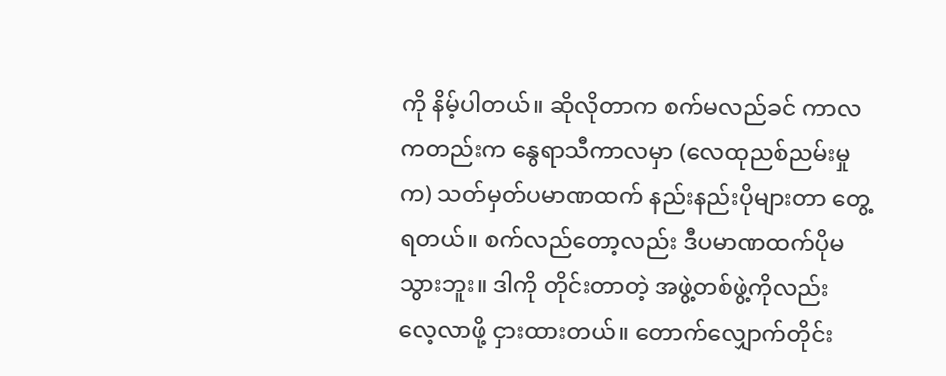ကို နိမ့်ပါတယ်။ ဆိုလိုတာက စက်မလည်ခင် ကာလကတည်းက နွေရာသီကာလမှာ (လေထုညစ်ညမ်းမှုက) သတ်မှတ်ပမာဏထက် နည်းနည်းပိုများတာ တွေ့ရတယ်။ စက်လည်တော့လည်း ဒီပမာဏထက်ပိုမသွားဘူး။ ဒါကို တိုင်းတာတဲ့ အဖွဲ့တစ်ဖွဲ့ကိုလည်း လေ့လာဖို့ ငှားထားတယ်။ တောက်လျှောက်တိုင်း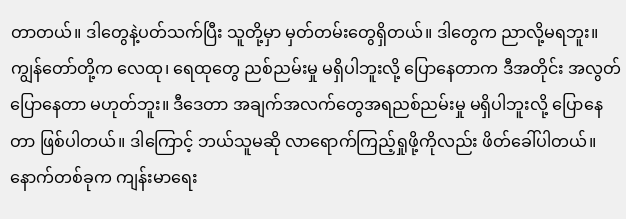တာတယ်။ ဒါတွေနဲ့ပတ်သက်ပြီး သူတို့မှာ မှတ်တမ်းတွေရှိတယ်။ ဒါတွေက ညာလို့မရဘူး။ ကျွန်တော်တို့က လေထု၊ ရေထုတွေ ညစ်ညမ်းမှု မရှိပါဘူးလို့ ပြောနေတာက ဒီအတိုင်း အလွတ်ပြောနေတာ မဟုတ်ဘူး။ ဒီဒေတာ အချက်အလက်တွေအရညစ်ညမ်းမှု မရှိပါဘူးလို့ ပြောနေတာ ဖြစ်ပါတယ်။ ဒါကြောင့် ဘယ်သူမဆို လာရောက်ကြည့်ရှုဖို့ကိုလည်း ဖိတ်ခေါ်ပါတယ်။ နောက်တစ်ခုက ကျန်းမာရေး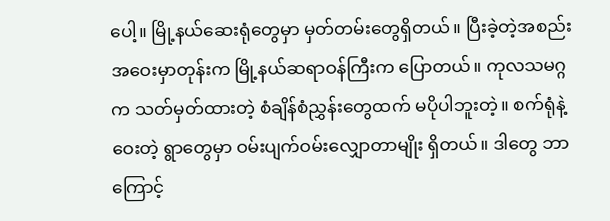ပေါ့။ မြို့နယ်ဆေးရုံတွေမှာ မှတ်တမ်းတွေရှိတယ်။ ပြီးခဲ့တဲ့အစည်းအဝေးမှာတုန်းက မြို့နယ်ဆရာဝန်ကြီးက ပြောတယ်။ ကုလသမဂ္ဂ  က သတ်မှတ်ထားတဲ့ စံချိန်စံညွှန်းတွေထက် မပိုပါဘူးတဲ့။ စက်ရုံနဲ့ဝေးတဲ့ ရွာတွေမှာ ဝမ်းပျက်ဝမ်းလျှောတာမျိုး ရှိတယ်။ ဒါတွေ ဘာကြောင့်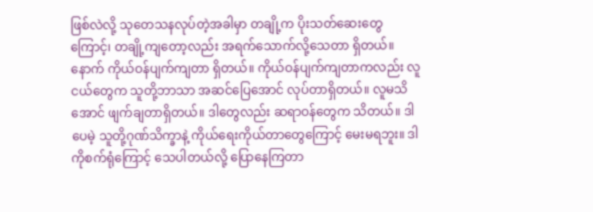ဖြစ်လဲလို့ သုတေသနလုပ်တဲ့အခါမှာ တချို့က ပိုးသတ်ဆေးတွေကြောင့်၊ တချို့ကျတော့လည်း အရက်သောက်လို့သေတာ ရှိတယ်။ နောက် ကိုယ်ဝန်ပျက်ကျတာ ရှိတယ်။ ကိုယ်ဝန်ပျက်ကျတာကလည်း လူငယ်တွေက သူတို့ဘာသာ အဆင်ပြေအောင် လုပ်တာရှိတယ်။ လူမသိအောင် ဖျက်ချတာရှိတယ်။ ဒါတွေလည်း ဆရာဝန်တွေက သိတယ်။ ဒါပေမဲ့ သူတို့ဂုဏ်သိက္ခာနဲ့ ကိုယ်ရေးကိုယ်တာတွေကြောင့် မေးမရဘူး။ ဒါကိုစက်ရုံကြောင့် သေပါတယ်လို့ ပြောနေကြတာ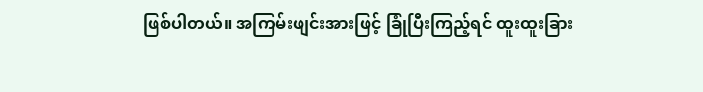ဖြစ်ပါတယ်။ အကြမ်းဖျင်းအားဖြင့် ခြုံပြီးကြည့်ရင် ထူးထူးခြား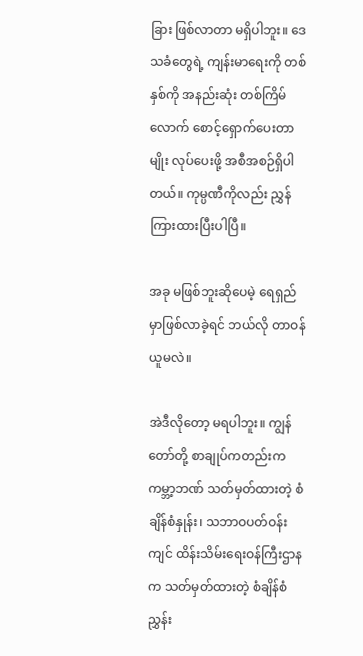ခြား ဖြစ်လာတာ မရှိပါဘူး။ ဒေသခံတွေရဲ့ ကျန်းမာရေးကို တစ်နှစ်ကို အနည်းဆုံး တစ်ကြိမ်လောက် စောင့်ရှောက်ပေးတာမျိုး လုပ်ပေးဖို့ အစီအစဉ်ရှိပါတယ်။ ကုမ္ပဏီကိုလည်း ညွှန်ကြားထားပြီးပါပြီ။

အခု မဖြစ်ဘူးဆိုပေမဲ့ ရေရှည်မှာဖြစ်လာခဲ့ရင် ဘယ်လို တာဝန်ယူမလဲ။

အဲဒီလိုတော့ မရပါဘူး။ ကျွန်တော်တို့ စာချုပ်ကတည်းက ကမ္ဘာ့ဘဏ် သတ်မှတ်ထားတဲ့ စံချိန်စံနှုန်း၊ သဘာဝပတ်ဝန်းကျင် ထိန်းသိမ်းရေးဝန်ကြီးဌာနက သတ်မှတ်ထားတဲ့ စံချိန်စံညွှန်း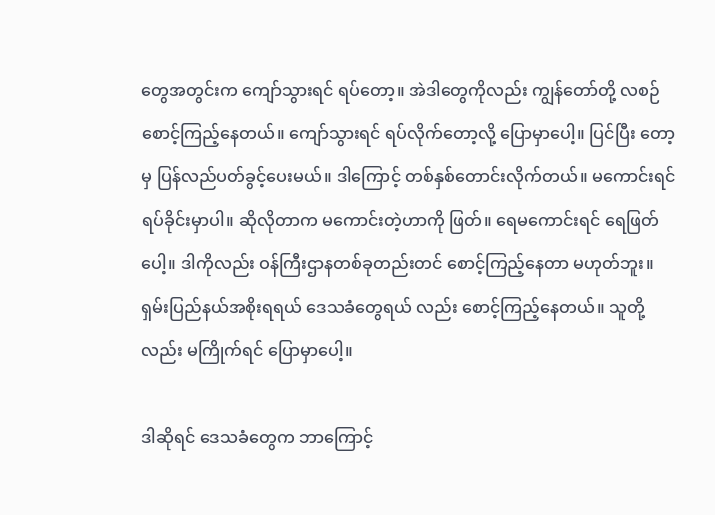တွေအတွင်းက ကျော်သွားရင် ရပ်တော့။ အဲဒါတွေကိုလည်း ကျွန်တော်တို့ လစဉ်စောင့်ကြည့်နေတယ်။ ကျော်သွားရင် ရပ်လိုက်တော့လို့ ပြောမှာပေါ့။ ပြင်ပြီး တော့မှ ပြန်လည်ပတ်ခွင့်ပေးမယ်။ ဒါကြောင့် တစ်နှစ်တောင်းလိုက်တယ်။ မကောင်းရင် ရပ်ခိုင်းမှာပါ။ ဆိုလိုတာက မကောင်းတဲ့ဟာကို ဖြတ်။ ရေမကောင်းရင် ရေဖြတ်ပေါ့။ ဒါကိုလည်း ဝန်ကြီးဌာနတစ်ခုတည်းတင် စောင့်ကြည့်နေတာ မဟုတ်ဘူး။ ရှမ်းပြည်နယ်အစိုးရရယ် ဒေသခံတွေရယ် လည်း စောင့်ကြည့်နေတယ်။ သူတို့လည်း မကြိုက်ရင် ပြောမှာပေါ့။

ဒါဆိုရင် ဒေသခံတွေက ဘာကြောင့်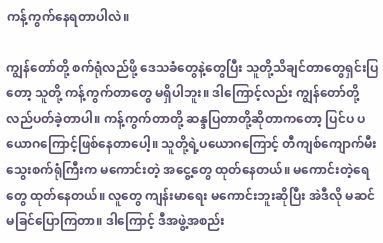ကန့်ကွက်နေရတာပါလဲ။

ကျွန်တော်တို့ စက်ရုံလည်ဖို့ ဒေသခံတွေနဲ့တွေပြီး သူတို့သိချင်တာတွေရှင်းပြတော့ သူတို့ ကန့်ကွက်တာတွေ မရှိပါဘူး။ ဒါကြောင့်လည်း ကျွန်တော်တို့ လည်ပတ်ခဲ့တာပါ။ ကန့်ကွက်တာတို့ ဆန္ဒပြတာတို့ဆိုတာကတော့ ပြင်ပ ပယောဂကြောင့်ဖြစ်နေတာပေါ့။ သူတို့ရဲ့ပယောဂကြောင့် တီကျစ်ကျောက်မီးသွေးစက်ရုံကြီးက မကောင်းတဲ့ အငွေ့တွေ ထုတ်နေတယ်။ မကောင်းတဲ့ရေတွေ ထုတ်နေတယ်။ လူတွေ ကျန်းမာရေး မကောင်းဘူးဆိုပြီး အဲဒီလို မဆင်မခြင်ပြောကြတာ။ ဒါကြောင့် ဒီအဖွဲ့အစည်း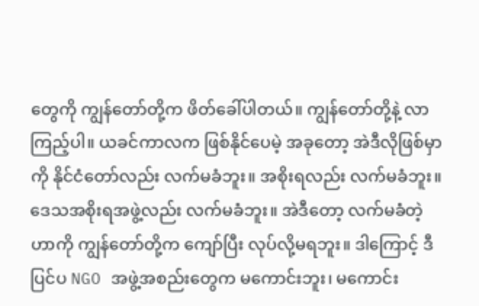တွေကို ကျွန်တော်တို့က ဖိတ်ခေါ်ပါတယ်။ ကျွန်တော်တို့နဲ့ လာကြည့်ပါ။ ယခင်ကာလက ဖြစ်နိုင်ပေမဲ့ အခုတော့ အဲဒီလိုဖြစ်မှာကို နိုင်ငံတော်လည်း လက်မခံဘူး။ အစိုးရလည်း လက်မခံဘူး။ ဒေသအစိုးရအဖွဲ့လည်း လက်မခံဘူး။ အဲဒီတော့ လက်မခံတဲ့ဟာကို ကျွန်တော်တို့က ကျော်ပြီး လုပ်လို့မရဘူး။ ဒါကြောင့် ဒီပြင်ပ NGO အဖွဲ့အစည်းတွေက မကောင်းဘူး၊ မကောင်း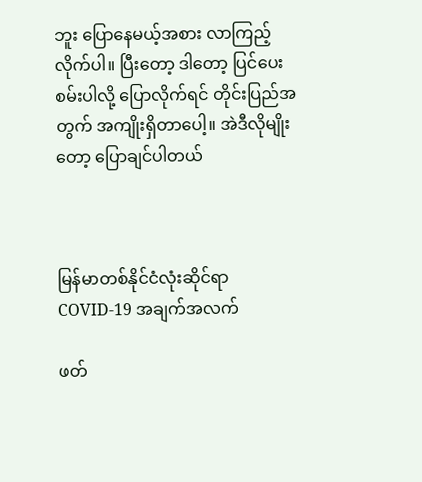ဘူး ပြောနေမယ့်အစား လာကြည့်လိုက်ပါ။ ပြီးတော့ ဒါတော့ ပြင်ပေးစမ်းပါလို့ ပြောလိုက်ရင် တိုင်းပြည်အတွက် အကျိုးရှိတာပေါ့။ အဲဒီလိုမျိုးတော့ ပြောချင်ပါတယ်



မြန်မာတစ်နိုင်ငံလုံးဆိုင်ရာ COVID-19 အချက်အလက်

ဖတ်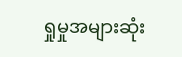ရှုမှုအများဆုံး